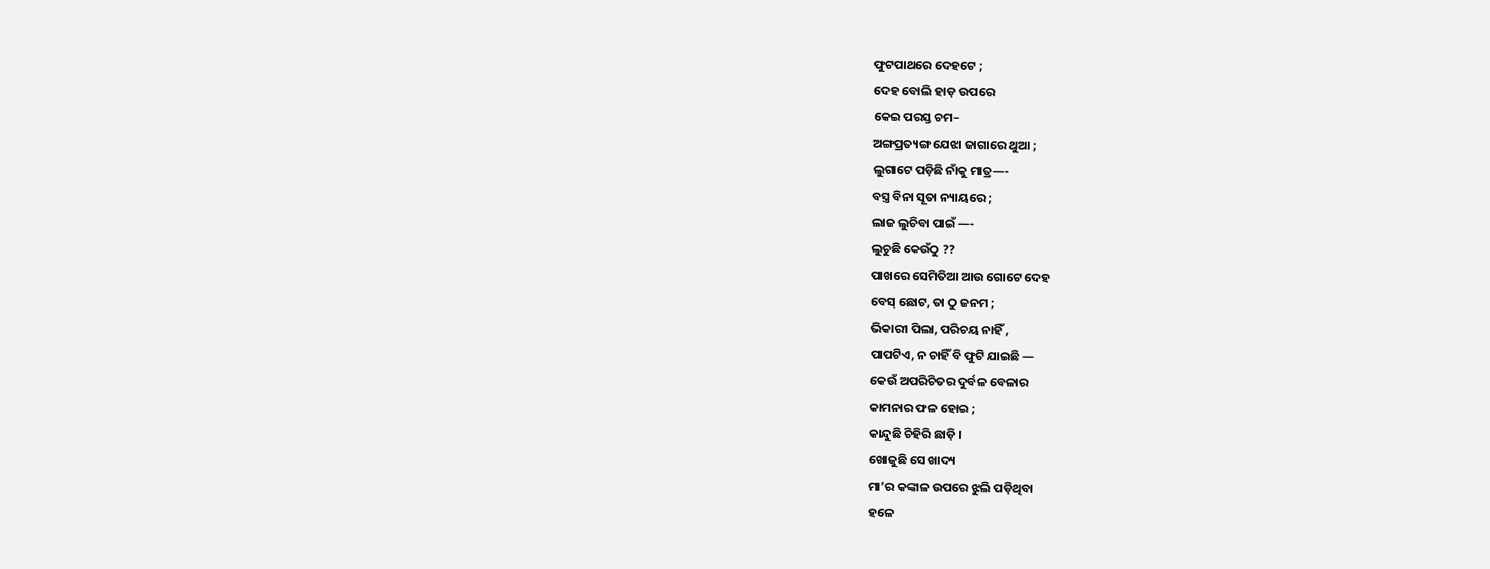ଫୁଟପାଥରେ ଦେହଟେ ;
ଦେହ ବୋଲି ହାଡ଼ ଉପରେ
କେଇ ପରସ୍ତ ଚମ–
ଅଙ୍ଗପ୍ରତ୍ୟଙ୍ଗ ଯେଝା ଜାଗାରେ ଥୁଆ ;
ଲୁଗାଟେ ପଡ଼ିଛି ନାଁକୁ ମାତ୍ର—-
ବସ୍ତ୍ର ବିନା ସୂତା ନ୍ୟାୟରେ ;
ଲାଜ ଲୁଚିବା ପାଇଁ —-
ଲୁଚୁଛି କେଉଁଠୁ ??
ପାଖରେ ସେମିତିଆ ଆଉ ଗୋଟେ ଦେହ
ବେସ୍ ଛୋଟ, ତା ଠୁ ଜନମ ;
ଭିକାରୀ ପିଲା, ପରିଚୟ ନାହିଁ ,
ପାପଟିଏ, ନ ଚାହିଁ ବି ଫୁଟି ଯାଇଛି —
କେଉଁ ଅପରିଚିତର ଦୁର୍ବଳ ବେଳାର
କାମନାର ଫଳ ହୋଇ ;
କାନ୍ଦୁଛି ଚିହିରି ଛାଡ଼ି ।
ଖୋଜୁଛି ସେ ଖାଦ୍ୟ
ମା’ର କଙ୍କାଳ ଉପରେ ଝୁଲି ପଡ଼ିଥିବା
ହଳେ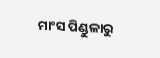ମାଂସ ପିଣ୍ଡୁଳାରୁ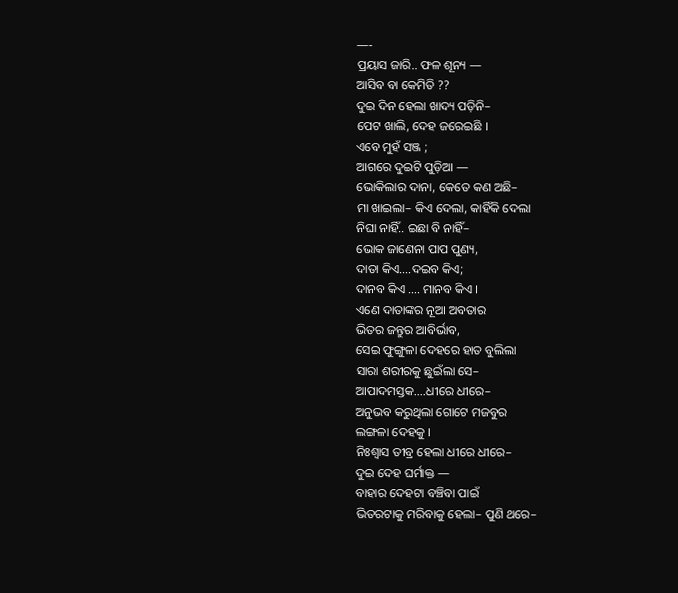—-
ପ୍ରୟାସ ଜାରି.. ଫଳ ଶୂନ୍ୟ —
ଆସିବ ବା କେମିତି ??
ଦୁଇ ଦିନ ହେଲା ଖାଦ୍ୟ ପଡ଼ିନି–
ପେଟ ଖାଲି, ଦେହ ଜରେଇଛି ।
ଏବେ ମୁହଁ ସଞ୍ଜ ;
ଆଗରେ ଦୁଇଟି ପୁଡ଼ିଆ —
ଭୋକିଲାର ଦାନା, କେତେ କଣ ଅଛି–
ମା ଖାଇଲା– କିଏ ଦେଲା, କାହିଁକି ଦେଲା
ନିଘା ନାହିଁ.. ଇଛା ବି ନାହିଁ–
ଭୋକ ଜାଣେନା ପାପ ପୁଣ୍ୟ,
ଦାତା କିଏ….ଦଇବ କିଏ;
ଦାନବ କିଏ …. ମାନବ କିଏ ।
ଏଣେ ଦାତାଙ୍କର ନୂଆ ଅବତାର
ଭିତର ଜନ୍ତୁର ଆବିର୍ଭାବ,
ସେଇ ଫୁଙ୍ଗୁଳା ଦେହରେ ହାତ ବୁଲିଲା
ସାରା ଶରୀରକୁ ଛୁଇଁଲା ସେ–
ଆପାଦମସ୍ତକ….ଧୀରେ ଧୀରେ–
ଅନୁଭବ କରୁଥିଲା ଗୋଟେ ମଜବୁର
ଲଙ୍ଗଳା ଦେହକୁ ।
ନିଃଶ୍ବାସ ତୀବ୍ର ହେଲା ଧୀରେ ଧୀରେ–
ଦୁଇ ଦେହ ଘର୍ମାକ୍ତ —
ବାହାର ଦେହଟା ବଞ୍ଚିବା ପାଇଁ
ଭିତରଟାକୁ ମରିବାକୁ ହେଲା– ପୁଣି ଥରେ–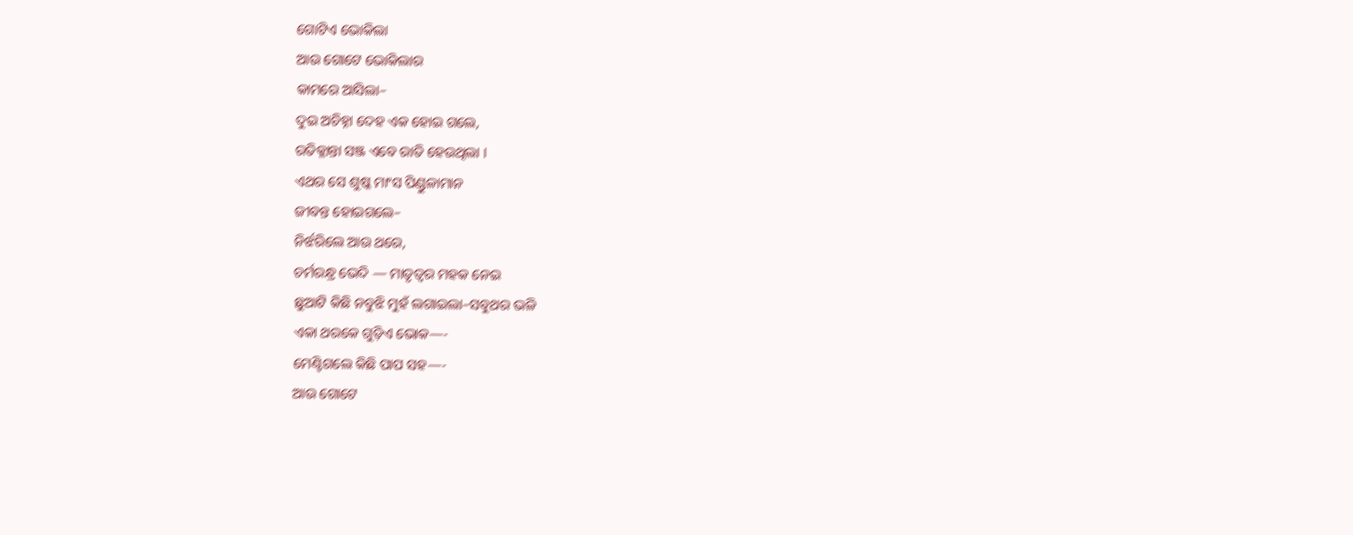ଗୋଟିଏ ଭୋକିଲା
ଆଉ ଗୋଟେ ଭୋକିଲାର
କାମରେ ଆସିଲା–
ଦୁଇ ଅଚିହ୍ନା ଦେହ ଏକ ହୋଇ ଗଲେ,
ରତିକ୍ଳାନ୍ତା ସଞ୍ଜ ଏବେ ରାତି ହେଉଥିଲା ।
ଏଥର ସେ ଶୁଷ୍କ ମାଂସ ପିଣ୍ଡୁଳାମାନ
ଜୀବନ୍ତ ହୋଇଗଲେ–
ନିର୍ଝରିଲେ ଆଉ ଥରେ,
ଚର୍ମରନ୍ଧ୍ର ଭେଦି — ମାତୃତ୍ୱର ମହକ ନେଇ
ଛୁଆଟି କିଛି ନବୁଝି ମୁହଁ ଲଗାଇଲା–ସବୁଥର ଭଳି
ଏକା ଥରକେ ଗୁଡ଼ିଏ ଭୋକ—-
ମେଣ୍ଟିଗଲେ କିଛି ପାପ ସହ—-
ଆଉ ଗୋଟେ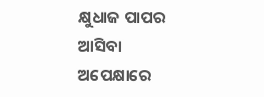କ୍ଷୁଧାଜ ପାପର
ଆସିବା ଅପେକ୍ଷାରେ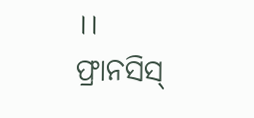।।
ଫ୍ରାନସିସ୍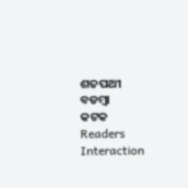ଶତପଥୀ
ବଡମ୍ବା
କଟକ
Readers Interaction